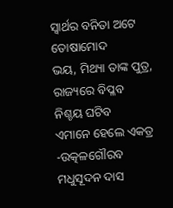ସ୍ବାର୍ଥର ବନିତା ଅଟେ ତୋଷାମୋଦ
ଭୟ, ମିଥ୍ୟା ତାଙ୍କ ପୁତ୍ର,
ରାଜ୍ୟରେ ବିପ୍ଳବ ନିଶ୍ଚୟ ଘଟିବ
ଏମାନେ ହେଲେ ଏକତ୍ର
-ଉତ୍କଳଗୌରବ ମଧୁସୂଦନ ଦାସ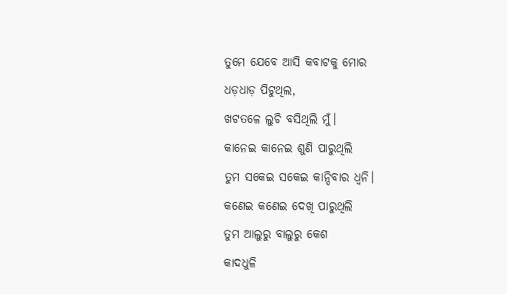ତୁମେ ଯେବେ ଆସି କବାଟକୁ ମୋର
ଧଡ଼ଧାଡ଼ ପିଟୁଥିଲ,
ଖଟତଳେ ଲୁଚି ବସିଥିଲି ମୁଁ।
କାନେଇ କାନେଇ ଶୁଣି ପାରୁଥିଲି
ତୁମ ସକେଇ ସକେଇ କାନ୍ଦିବାର ଧ୍ୱନି।
କଣେଇ କଣେଇ ଦେଖି ପାରୁଥିଲି
ତୁମ ଆଲୁରୁ ବାଲୁରୁ କେଶ
କାଦଧୁଳି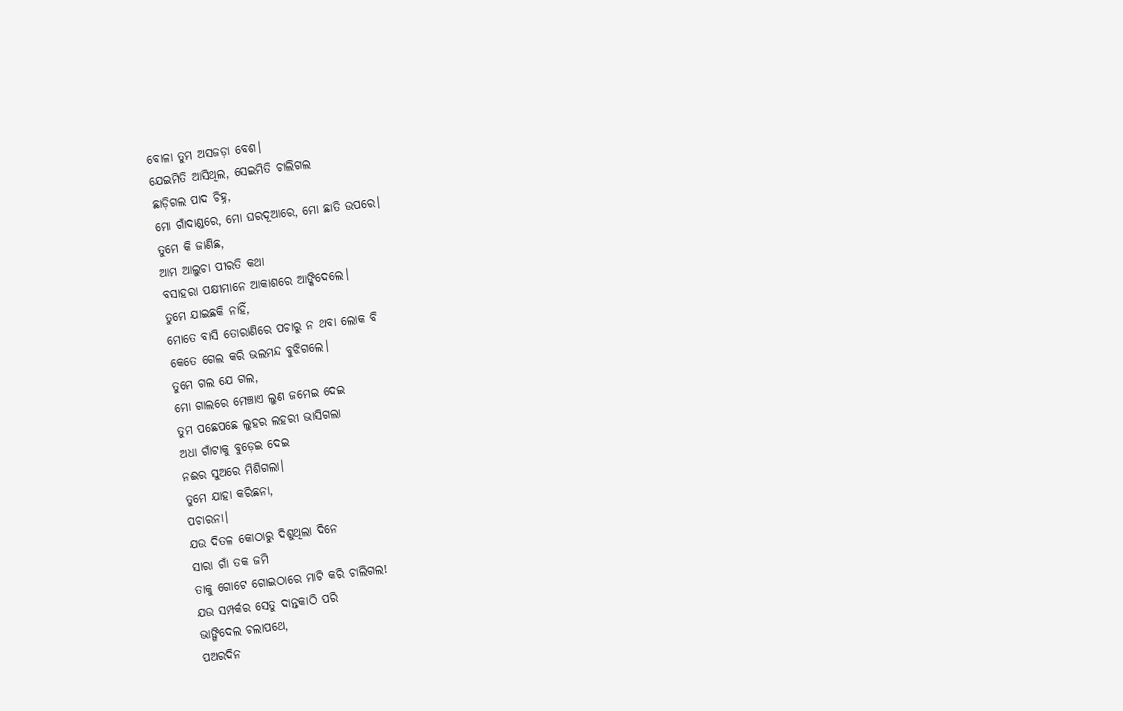ବୋଳା ତୁମ ଅସଜଡ଼ା ବେଶ।
ଯେଇମିତି ଆସିଥିଲ, ସେଇମିତି ଚାଲିଗଲ
ଛାଡ଼ିଗଲ ପାଦ ଚିହ୍ନ,
ମୋ ଗାଁଦାଣ୍ଡରେ, ମୋ ଘରଦୂଆରେ, ମୋ ଛାତି ଉପରେ।
ତୁମେ କି ଜାଣିଛ,
ଆମ ଆଲୁଚା ପୀରତି କଥା
ବସାହରା ପକ୍ଷୀମାନେ ଆକାଶରେ ଆଙ୍କିଦେଲେ।
ତୁମେ ଯାଇଛକି ନାହିଁ,
ମୋତେ ବାସି ତୋରାଣିରେ ପଚାରୁ ନ ଥବା ଲୋକ ବି
କେତେ ଗେଲ କରି ଭଲମନ୍ଦ ବୁଝିଗଲେ।
ତୁମେ ଗଲ ଯେ ଗଲ,
ମୋ ଗାଲରେ ମେଞ୍ଚାଏ ଲୁଣ ଜମେଇ ଦେଇ
ତୁମ ପଛେପଛେ ଲୁହର ଲହରୀ ଭାସିଗଲା
ଅଧା ଗାଁଟାକୁ ବୁଡ଼େଇ ଦେଇ
ନଈର ସୁଅରେ ମିଶିଗଲା।
ତୁମେ ଯାହା କରିଛନା,
ପଚାରନା।
ଯଉ ଦିତଳ କୋଠାରୁ ଦିଶୁଥିଲା ଦିନେ
ସାରା ଗାଁ ତକ ଜମି
ତାକୁ ଗୋଟେ ଗୋଇଠାରେ ମାଟି କରି ଚାଲିଗଲ!
ଯଉ ସମ୍ପର୍କର ସେତୁ ଦାନ୍ତକାଠି ପରି
ଭାଙ୍ଗିଦେଲ ଚଲାପଥେ,
ପଅରଦିନ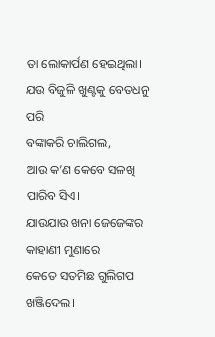ତା ଲୋକାର୍ପଣ ହେଇଥିଲା।
ଯଉ ବିଜୁଳି ଖୁଣ୍ଟକୁ ବେତଧନୁ ପରି
ବଙ୍କାକରି ଚାଲିଗଲ,
ଆଉ କ’ଣ କେବେ ସଳଖି ପାରିବ ସିଏ।
ଯାଉଯାଉ ଖନା ଜେଜେଙ୍କର କାହାଣୀ ମୁଣାରେ
କେତେ ସତମିଛ ଗୁଲିଗପ ଖଞ୍ଜିଦେଲ।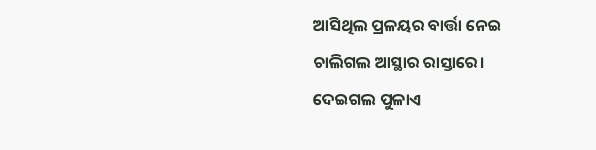ଆସିଥିଲ ପ୍ରଳୟର ବାର୍ତ୍ତା ନେଇ
ଚାଲିଗଲ ଆସ୍ଥାର ରାସ୍ତାରେ।
ଦେଇଗଲ ପୁଳାଏ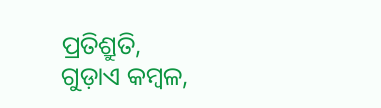ପ୍ରତିଶ୍ରୁତି,
ଗୁଡ଼ାଏ କମ୍ବଳ,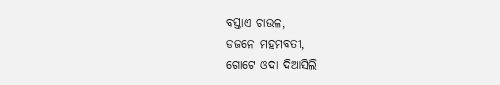ବସ୍ତାଏ ଚାଉଳ,
ଡଜନେ ମହମବତୀ,
ଗୋଟେ ଓଦା ଦିଆସିଲି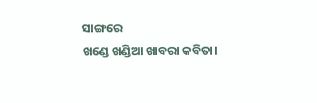ସାଙ୍ଗରେ
ଖଣ୍ଡେ ଖଣ୍ଡିଆ ଖାବରା କବିତା।